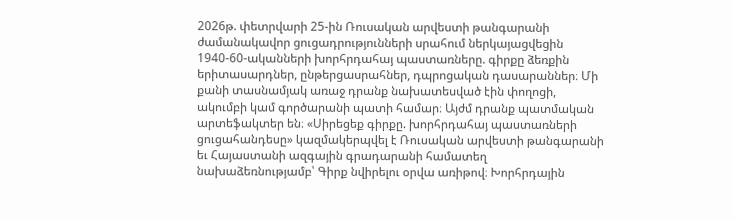2026թ. փետրվարի 25-ին Ռուսական արվեստի թանգարանի ժամանակավոր ցուցադրությունների սրահում ներկայացվեցին 1940-60-ականների խորհրդահայ պաստառները. գիրքը ձեռքին երիտասարդներ, ընթերցասրահներ, դպրոցական դասարաններ։ Մի քանի տասնամյակ առաջ դրանք նախատեսված էին փողոցի, ակումբի կամ գործարանի պատի համար։ Այժմ դրանք պատմական արտեֆակտեր են։ «Սիրեցեք գիրքը. խորհրդահայ պաստառների ցուցահանդեսը» կազմակերպվել է Ռուսական արվեստի թանգարանի եւ Հայաստանի ազգային գրադարանի համատեղ նախաձեռնությամբ՝ Գիրք նվիրելու օրվա առիթով։ Խորհրդային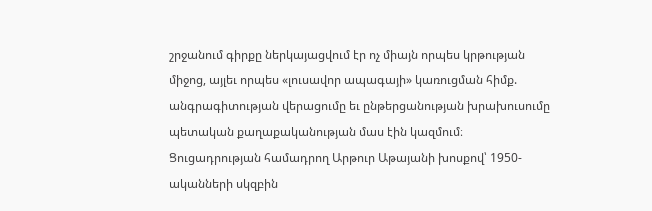շրջանում գիրքը ներկայացվում էր ոչ միայն որպես կրթության միջոց, այլեւ որպես «լուսավոր ապագայի» կառուցման հիմք. անգրագիտության վերացումը եւ ընթերցանության խրախուսումը պետական քաղաքականության մաս էին կազմում։ Ցուցադրության համադրող Արթուր Աթայանի խոսքով՝ 1950-ականների սկզբին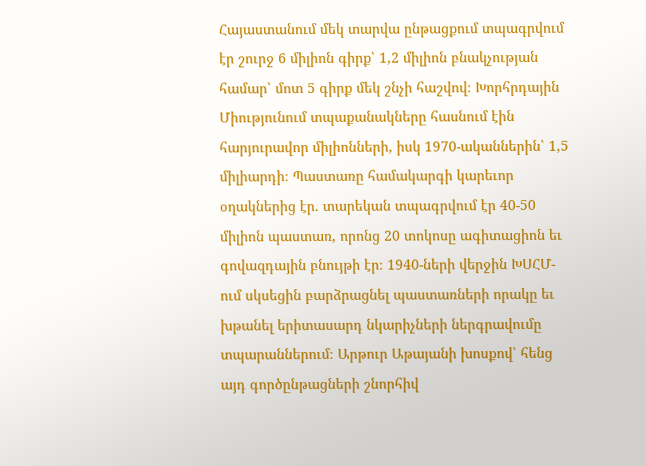Հայաստանում մեկ տարվա ընթացքում տպագրվում էր շուրջ 6 միլիոն գիրք՝ 1,2 միլիոն բնակչության համար՝ մոտ 5 գիրք մեկ շնչի հաշվով։ Խորհրդային Միությունում տպաքանակները հասնում էին հարյուրավոր միլիոնների, իսկ 1970-ականներին՝ 1,5 միլիարդի։ Պաստառը համակարգի կարեւոր օղակներից էր. տարեկան տպագրվում էր 40-50 միլիոն պաստառ, որոնց 20 տոկոսը ագիտացիոն եւ գովազդային բնույթի էր։ 1940-ների վերջին ԽՍՀՄ-ում սկսեցին բարձրացնել պաստառների որակը եւ խթանել երիտասարդ նկարիչների ներգրավումը տպարաններում։ Արթուր Աթայանի խոսքով՝ հենց այդ գործընթացների շնորհիվ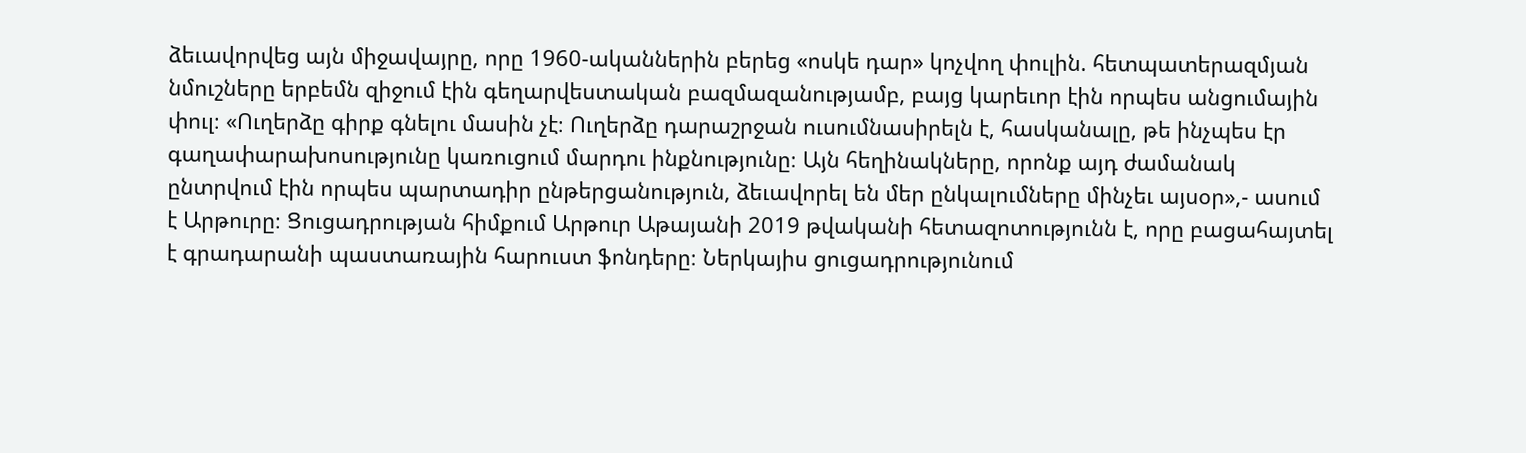ձեւավորվեց այն միջավայրը, որը 1960-ականներին բերեց «ոսկե դար» կոչվող փուլին. հետպատերազմյան նմուշները երբեմն զիջում էին գեղարվեստական բազմազանությամբ, բայց կարեւոր էին որպես անցումային փուլ։ «Ուղերձը գիրք գնելու մասին չէ։ Ուղերձը դարաշրջան ուսումնասիրելն է, հասկանալը, թե ինչպես էր գաղափարախոսությունը կառուցում մարդու ինքնությունը։ Այն հեղինակները, որոնք այդ ժամանակ ընտրվում էին որպես պարտադիր ընթերցանություն, ձեւավորել են մեր ընկալումները մինչեւ այսօր»,- ասում է Արթուրը։ Ցուցադրության հիմքում Արթուր Աթայանի 2019 թվականի հետազոտությունն է, որը բացահայտել է գրադարանի պաստառային հարուստ ֆոնդերը։ Ներկայիս ցուցադրությունում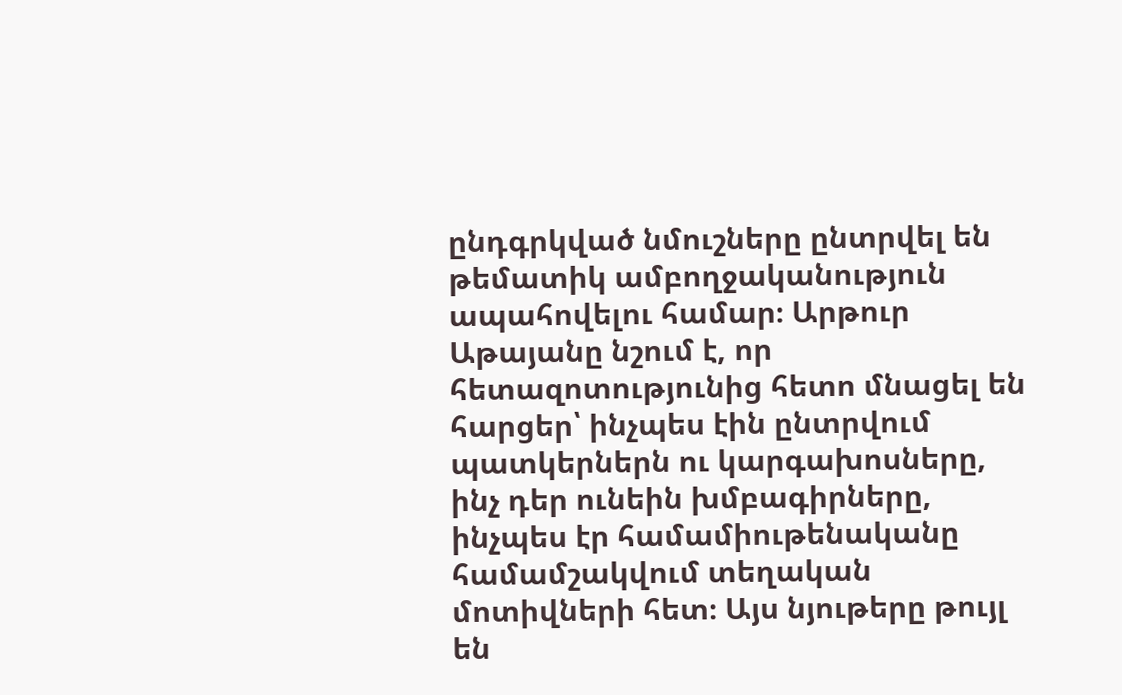ընդգրկված նմուշները ընտրվել են թեմատիկ ամբողջականություն ապահովելու համար։ Արթուր Աթայանը նշում է, որ հետազոտությունից հետո մնացել են հարցեր՝ ինչպես էին ընտրվում պատկերներն ու կարգախոսները, ինչ դեր ունեին խմբագիրները, ինչպես էր համամիութենականը համամշակվում տեղական մոտիվների հետ։ Այս նյութերը թույլ են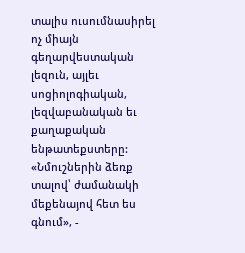տալիս ուսումնասիրել ոչ միայն գեղարվեստական լեզուն, այլեւ սոցիոլոգիական, լեզվաբանական եւ քաղաքական ենթատեքստերը: «Նմուշներին ձեռք տալով՝ ժամանակի մեքենայով հետ ես գնում», -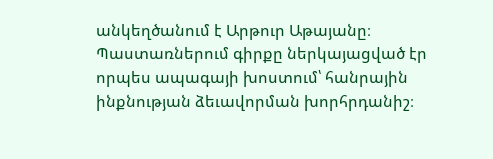անկեղծանում է Արթուր Աթայանը։ Պաստառներում գիրքը ներկայացված էր որպես ապագայի խոստում՝ հանրային ինքնության ձեւավորման խորհրդանիշ։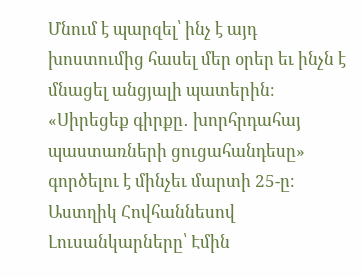Մնում է պարզել՝ ինչ է այդ խոստումից հասել մեր օրեր եւ ինչն է մնացել անցյալի պատերին։ «Սիրեցեք գիրքը․ խորհրդահայ պաստառների ցուցահանդեսը» գործելու է մինչեւ մարտի 25-ը։ Աստղիկ Հովհաննեսով Լուսանկարները՝ Էմին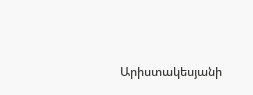Արիստակեսյանի